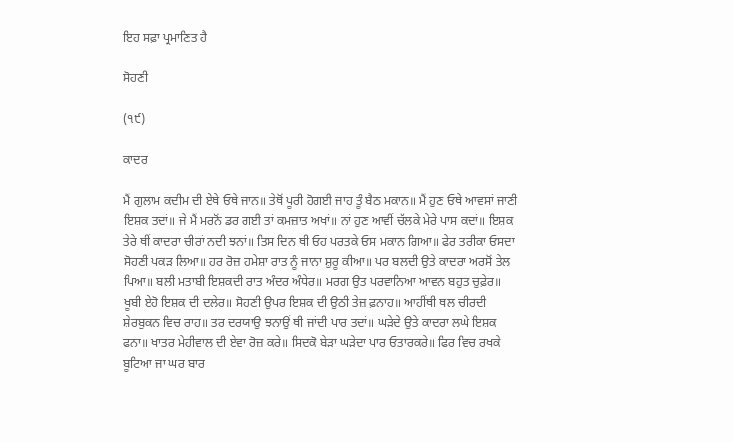ਇਹ ਸਫ਼ਾ ਪ੍ਰਮਾਣਿਤ ਹੈ

ਸੋਹਣੀ

(੧੯)

ਕਾਦਰ

ਮੈਂ ਗੁਲਾਮ ਕਦੀਮ ਦੀ ਏਥੇ ਓਥੇ ਜਾਨ॥ ਤੇਥੋਂ ਪੂਰੀ ਹੋਗਈ ਜਾਹ ਤੂੰ ਬੈਠ ਮਕਾਨ॥ ਮੈਂ ਹੁਣ ਓਥੇ ਆਵਸਾਂ ਜਾਣੀ ਇਸ਼ਕ ਤਦਾਂ॥ ਜੇ ਮੈਂ ਮਰਨੋਂ ਡਰ ਗਈ ਤਾਂ ਕਮਜ਼ਾਤ ਅਖਾਂ॥ ਨਾਂ ਹੁਣ ਆਵੀਂ ਚੱਲਕੇ ਮੇਰੇ ਪਾਸ ਕਦਾਂ॥ ਇਸ਼ਕ ਤੇਰੇ ਥੀਂ ਕਾਦਰਾ ਚੀਰਾਂ ਨਦੀ ਝਨਾਂ॥ ਤਿਸ ਦਿਨ ਥੀ ਓਹ ਪਰਤਕੇ ਓਸ ਮਕਾਨ ਗਿਆ॥ ਫੇਰ ਤਰੀਕਾ ਓਸਦਾ ਸੋਹਣੀ ਪਕੜ ਲਿਆ॥ ਹਰ ਰੋਜ਼ ਹਮੇਸ਼ਾ ਰਾਤ ਨੂੰ ਜਾਨਾ ਸ਼ੁਰੂ ਕੀਆ॥ ਪਰ ਬਲਦੀ ਉਤੇ ਕਾਦਰਾ ਅਰਸੋਂ ਤੇਲ ਪਿਆ॥ ਬਲੀ ਮਤਾਬੀ ਇਸ਼ਕਦੀ ਰਾਤ ਅੰਦਰ ਅੰਧੇਰ॥ ਮਰਗ ਉਤ ਪਰਵਾਨਿਆ ਆਵਨ ਬਹੁਤ ਚੁਫ਼ੇਰ॥ ਖੂਬੀ ਏਹੋ ਇਸ਼ਕ ਦੀ ਦਲੇਰ॥ ਸੋਹਣੀ ਉਪਰ ਇਸ਼ਕ ਦੀ ਉਠੀ ਤੇਜ਼ ਫ਼ਨਾਹ॥ ਆਹੀਂਥੀ ਥਲ ਚੀਰਦੀ ਸ਼ੇਰਬੁਕਨ ਵਿਚ ਰਾਹ॥ ਤਰ ਦਰਯਾਉ ਝਨਾਉਂ ਥੀ ਜਾਂਦੀ ਪਾਰ ਤਦਾਂ॥ ਘੜੇਦੇ ਉਤੇ ਕਾਦਰਾ ਲਘੇ ਇਸ਼ਕ ਫਨਾ॥ ਖਾਤਰ ਮੇਹੀਵਾਲ ਦੀ ਏਵਾ ਰੋਜ਼ ਕਰੇ॥ ਸਿਦਕੋ ਬੇੜਾ ਘੜੇਦਾ ਪਾਰ ਓਤਾਰਕਰੇ॥ ਫਿਰ ਵਿਚ ਰਖਕੇ ਬੂਟਿਆ ਜਾ ਘਰ ਬਾਰ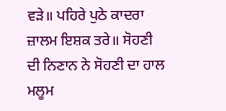ਵੜੇ॥ ਪਹਿਰੇ ਪੁਠੇ ਕਾਦਰਾ ਜ਼ਾਲਮ ਇਸ਼ਕ ਤਰੇ॥ ਸੋਹਣੀ ਦੀ ਨਿਣਾਨ ਨੇ ਸੋਹਣੀ ਦਾ ਹਾਲ ਮਲੂਮ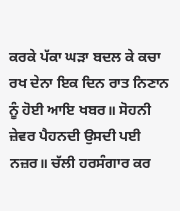ਕਰਕੇ ਪੱਕਾ ਘੜਾ ਬਦਲ ਕੇ ਕਚਾ ਰਖ ਦੇਨਾ ਇਕ ਦਿਨ ਰਾਤ ਨਿਣਾਨ ਨੂੰ ਹੋਈ ਆਇ ਖਬਰ॥ ਸੋਹਨੀ ਜ਼ੇਵਰ ਪੈਹਨਦੀ ਉਸਦੀ ਪਈ ਨਜ਼ਰ॥ ਚੱਲੀ ਹਰਸੰਗਾਰ ਕਰ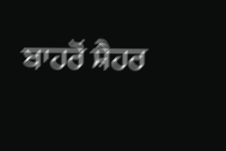ਬਾਹਰੋਂ ਸ਼ੈਹਰ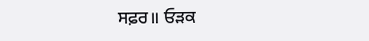ਸਫ਼ਰ॥ ਓੜਕ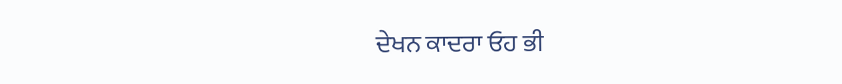ਦੇਖਨ ਕਾਦਰਾ ਓਹ ਭੀ